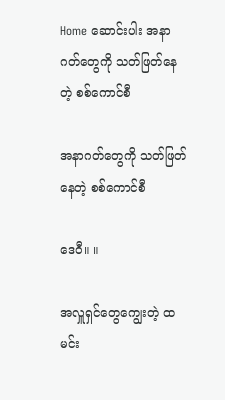Home ဆောင်းပါး အနာဂတ်တွေကို သတ်ဖြတ်နေတဲ့ စစ်ကောင်စီ

အနာဂတ်တွေကို သတ်ဖြတ်နေတဲ့ စစ်ကောင်စီ

ဒေဝီ။ ။

အလှူရှင်တွေကျွေးတဲ့ ထမင်း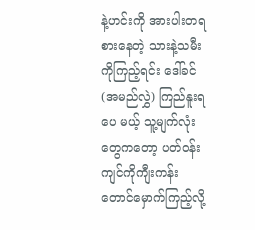နဲ့ဟင်းကို အားပါးတရစားနေတဲ့ သားနဲ့သမီးကိုကြည့်ရင်း ဒေါ်ခင်(အမည်လွှဲ) ကြည်နူးရပေ မယ့် သူ့မျက်လုံးတွေကတော့ ပတ်ဝန်းကျင်ကိုကျီးကန်းတောင်မှောက်ကြည့်လို့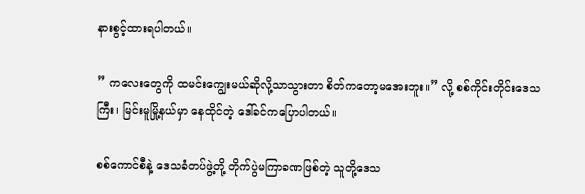နားစွင့်ထားရပါတယ်။

” ကလေးတွေကို ထမင်းကျွေးမယ်ဆိုလို့သာသွားတာ စိတ်ကတော့မအေးဘူး။” လို့ စစ်ကိုင်းတိုင်းဒေသကြီး၊ မြင်းမူမြို့နယ်မှာ နေထိုင်တဲ့ ဒေါ်ခင်ကပြောပါတယ်။

စစ်ကောင်စီနဲ့ ဒေသခံတပ်ဖွဲ့တို့ တိုက်ပွဲမကြာခဏဖြစ်တဲ့ သူတို့ဒေသ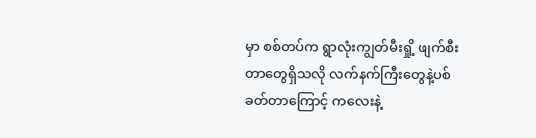မှာ စစ်တပ်က ရွာလုံးကျွတ်မီးရှို့ ဖျက်စီးတာတွေရှိသလို လက်နက်ကြီးတွေနဲ့ပစ်ခတ်တာကြောင့် ကလေးနဲ့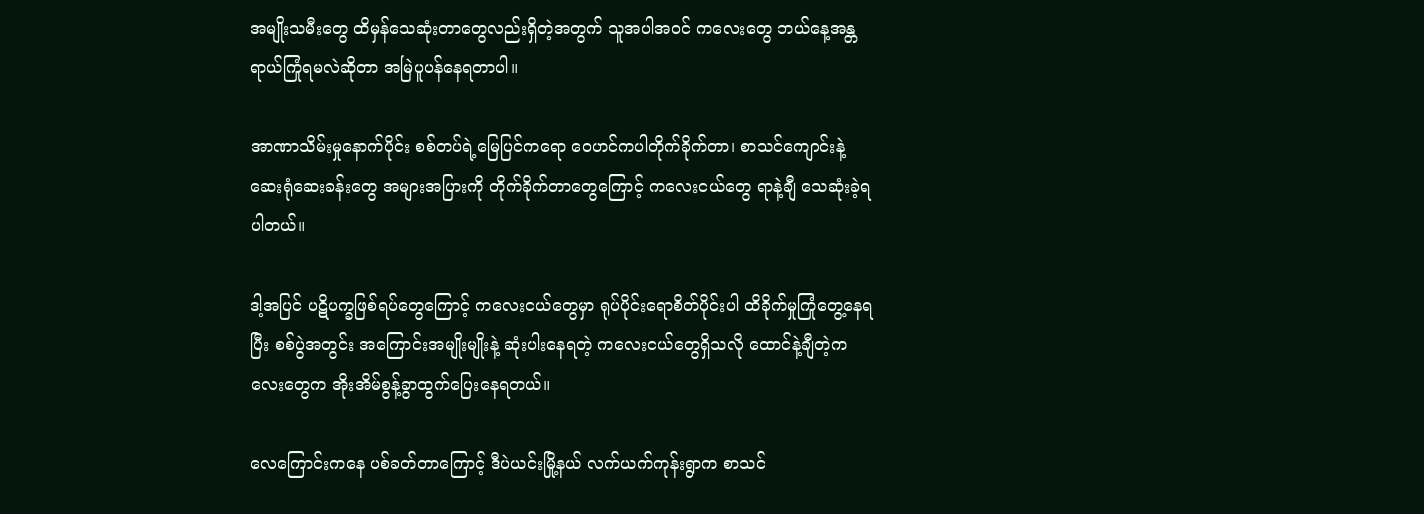အမျိုးသမီးတွေ ထိမှန်သေဆုံးတာတွေလည်းရှိတဲ့အတွက် သူအပါအဝင် ကလေးတွေ ဘယ်နေ့အန္တရာယ်ကြုံရမလဲဆိုတာ အမြဲပူပန်နေရတာပါ။

အာဏာသိမ်းမှုနောက်ပိုင်း စစ်တပ်ရဲ့မြေပြင်ကရော ဝေဟင်ကပါတိုက်ခိုက်တာ၊ စာသင်ကျောင်းနဲ့ ဆေးရုံဆေးခန်းတွေ အများအပြားကို တိုက်ခိုက်တာတွေကြောင့် ကလေးငယ်တွေ ရာနဲ့ချီ သေဆုံးခဲ့ရပါတယ်။

ဒါ့အပြင် ပဋိပက္ခဖြစ်ရပ်တွေကြောင့် ကလေးငယ်တွေမှာ ရုပ်ပိုင်းရောစိတ်ပိုင်းပါ ထိခိုက်မှုကြုံတွေ့နေရပြီး စစ်ပွဲအတွင်း အကြောင်းအမျိုးမျိုးနဲ့ ဆုံးပါးနေရတဲ့ ကလေးငယ်တွေရှိသလို ထောင်နဲ့ချီတဲ့ကလေးတွေက အိုးအိမ်စွန့်ခွာထွက်ပြေးနေရတယ်။

လေကြောင်းကနေ ပစ်ခတ်တာကြောင့် ဒီပဲယင်းမြို့နယ် လက်ယက်ကုန်းရွာက စာသင်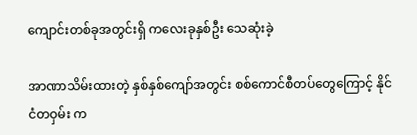ကျောင်းတစ်ခုအတွင်းရှိ ကလေးခုနှစ်ဦး သေဆုံးခဲ့

အာဏာသိမ်းထားတဲ့ နှစ်နှစ်ကျော်အတွင်း စစ်ကောင်စီတပ်တွေကြောင့် နိုင်ငံတဝှမ်း က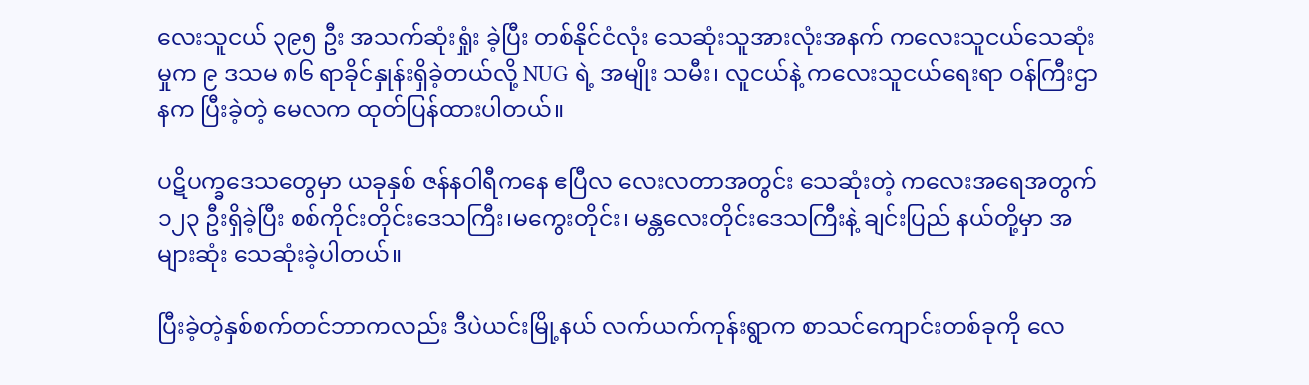လေးသူငယ် ၃၉၅ ဦး အသက်ဆုံးရှုံး ခဲ့ပြီး တစ်နိုင်ငံလုံး သေဆုံးသူအားလုံးအနက် ကလေးသူငယ်သေဆုံးမှုက ၉ ဒသမ ၈၆ ရာခိုင်နှုန်းရှိခဲ့တယ်လို့ NUG ရဲ့ အမျိုး သမီး၊ လူငယ်နဲ့ ကလေးသူငယ်ရေးရာ ဝန်ကြီးဌာနက ပြီးခဲ့တဲ့ မေလက ထုတ်ပြန်ထားပါတယ်။

ပဋိပက္ခဒေသတွေမှာ ယခုနှစ် ဇန်နဝါရီကနေ ဧပြီလ လေးလတာအတွင်း သေဆုံးတဲ့ ကလေးအရေအတွက်၁၂၃ ဦးရှိခဲ့ပြီး စစ်ကိုင်းတိုင်းဒေသကြီး၊မကွေးတိုင်း၊ မန္တလေးတိုင်းဒေသကြီးနဲ့ ချင်းပြည် နယ်တို့မှာ အများဆုံး သေဆုံးခဲ့ပါတယ်။

ပြီးခဲ့တဲ့နှစ်စက်တင်ဘာကလည်း ဒီပဲယင်းမြို့နယ် လက်ယက်ကုန်းရွာက စာသင်ကျောင်းတစ်ခုကို လေ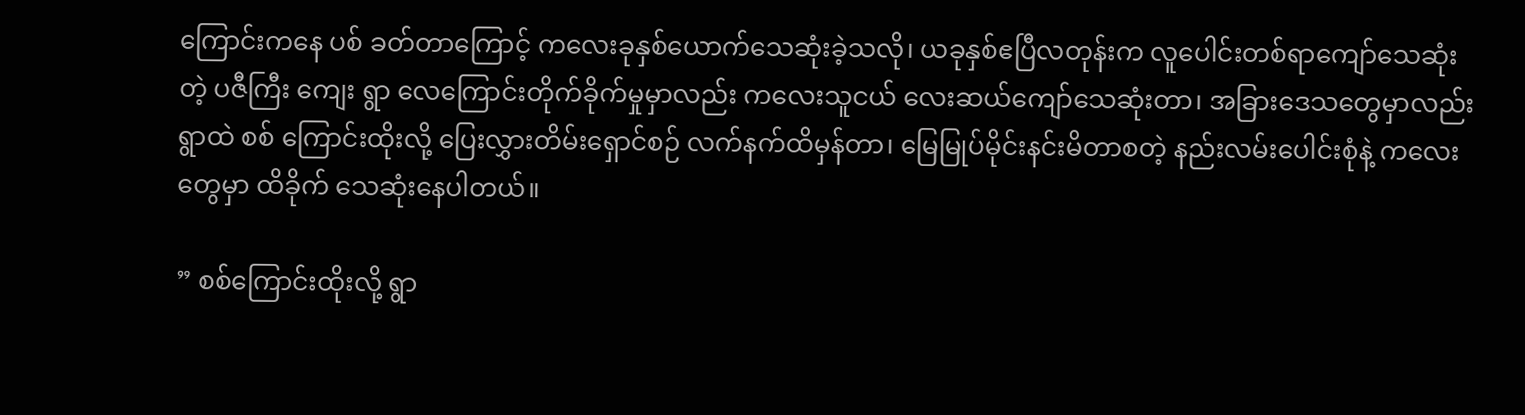ကြောင်းကနေ ပစ် ခတ်တာကြောင့် ကလေးခုနှစ်ယောက်သေဆုံးခဲ့သလို၊ ယခုနှစ်ဧပြီလတုန်းက လူပေါင်းတစ်ရာကျော်သေဆုံးတဲ့ ပဇီကြီး ကျေး ရွာ လေကြောင်းတိုက်ခိုက်မှုမှာလည်း ကလေးသူငယ် လေးဆယ်ကျော်သေဆုံးတာ၊ အခြားဒေသတွေမှာလည်း ရွာထဲ စစ် ကြောင်းထိုးလို့ ပြေးလွှားတိမ်းရှောင်စဉ် လက်နက်ထိမှန်တာ၊ မြေမြုပ်မိုင်းနင်းမိတာစတဲ့ နည်းလမ်းပေါင်းစုံနဲ့ ကလေးတွေမှာ ထိခိုက် သေဆုံးနေပါတယ်။

” စစ်ကြောင်းထိုးလို့ ရွာ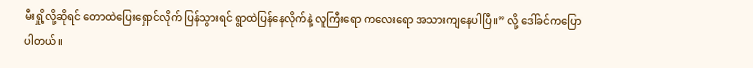မီးရှို့လို့ဆိုရင် တောထဲပြေးရှောင်လိုက် ပြန်သွားရင် ရွာထဲပြန်နေလိုက်နဲ့ လူကြီးရော ကလေးရော အသားကျနေပါပြီ။” လို့ ဒေါ်ခင်ကပြောပါတယ်။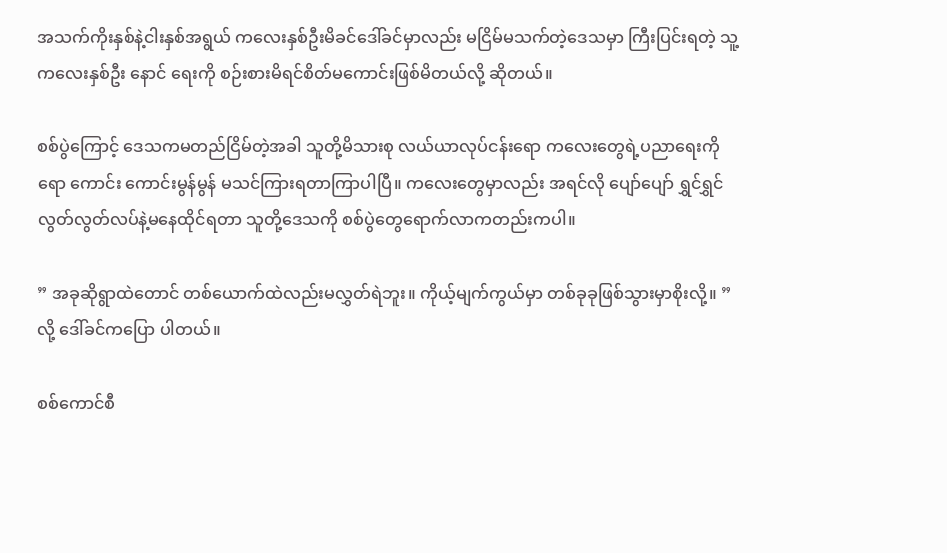အသက်ကိုးနှစ်နဲ့ငါးနှစ်အရွယ် ကလေးနှစ်ဦးမိခင်ဒေါ်ခင်မှာလည်း မငြိမ်မသက်တဲ့ဒေသမှာ ကြီးပြင်းရတဲ့ သူ့ကလေးနှစ်ဦး နောင် ရေးကို စဉ်းစားမိရင်စိတ်မကောင်းဖြစ်မိတယ်လို့ ဆိုတယ်။

စစ်ပွဲကြောင့် ဒေသကမတည်ငြိမ်တဲ့အခါ သူတို့မိသားစု လယ်ယာလုပ်ငန်းရော ကလေးတွေရဲ့ပညာရေးကိုရော ကောင်း ကောင်းမွန်မွန် မသင်ကြားရတာကြာပါပြီ။ ကလေးတွေမှာလည်း အရင်လို ပျော်ပျော် ရွှင်ရွှင် လွတ်လွတ်လပ်နဲ့မနေထိုင်ရတာ သူတို့ဒေသကို စစ်ပွဲတွေရောက်လာကတည်းကပါ။

” အခုဆိုရွာထဲတောင် တစ်ယောက်ထဲလည်းမလွှတ်ရဲဘူး။ ကိုယ့်မျက်ကွယ်မှာ တစ်ခုခုဖြစ်သွားမှာစိုးလို့။ ” လို့ ဒေါ်ခင်ကပြော ပါတယ်။

စစ်ကောင်စီ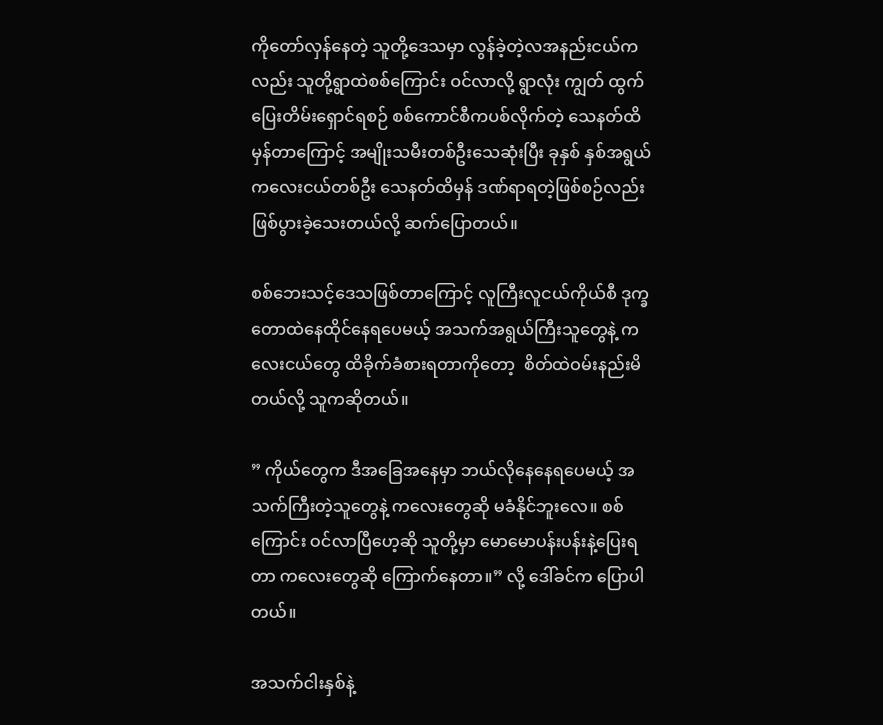ကိုတော်လှန်နေတဲ့ သူတို့ဒေသမှာ လွန်ခဲ့တဲ့လအနည်းငယ်ကလည်း သူတို့ရွာထဲစစ်ကြောင်း ဝင်လာလို့ ရွာလုံး ကျွတ် ထွက်ပြေးတိမ်းရှောင်ရစဉ် စစ်ကောင်စီကပစ်လိုက်တဲ့ သေနတ်ထိမှန်တာကြောင့် အမျိုးသမီးတစ်ဦးသေဆုံးပြီး ခုနှစ် နှစ်အရွယ် ကလေးငယ်တစ်ဦး သေနတ်ထိမှန် ဒဏ်ရာရတဲ့ဖြစ်စဉ်လည်း ဖြစ်ပွားခဲ့သေးတယ်လို့ ဆက်ပြောတယ်။

စစ်ဘေးသင့်ဒေသဖြစ်တာကြောင့် လူကြီးလူငယ်ကိုယ်စီ ဒုက္ခတောထဲနေထိုင်နေရပေမယ့် အသက်အရွယ်ကြီးသူတွေနဲ့ ကလေးငယ်တွေ ထိခိုက်ခံစားရတာကိုတော့  စိတ်ထဲဝမ်းနည်းမိတယ်လို့ သူကဆိုတယ်။

” ကိုယ်တွေက ဒီအခြေအနေမှာ ဘယ်လိုနေနေရပေမယ့် အသက်ကြီးတဲ့သူတွေနဲ့ ကလေးတွေဆို မခံနိုင်ဘူးလေ။ စစ် ကြောင်း ဝင်လာပြီဟေ့ဆို သူတို့မှာ မောမောပန်းပန်းနဲ့ပြေးရတာ ကလေးတွေဆို ကြောက်နေတာ။” လို့ ဒေါ်ခင်က ပြောပါ တယ်။

အသက်ငါးနှစ်နဲ့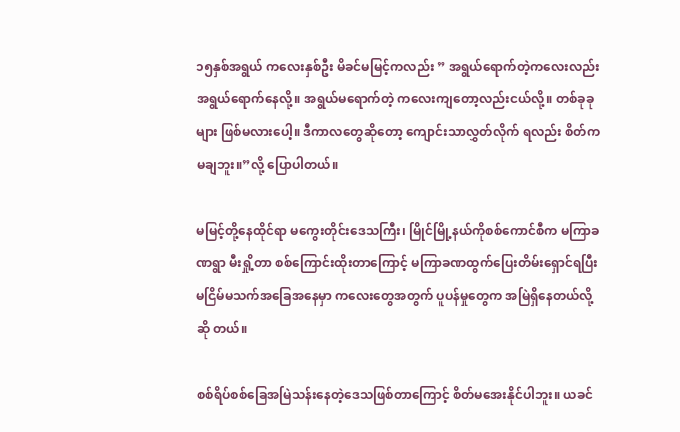၁၅နှစ်အရွယ် ကလေးနှစ်ဦး မိခင်မမြင့်ကလည်း ” အရွယ်ရောက်တဲ့ကလေးလည်း အရွယ်ရောက်နေလို့။ အရွယ်မရောက်တဲ့ ကလေးကျတော့လည်းငယ်လို့။ တစ်ခုခုများ ဖြစ်မလားပေါ့။ ဒီကာလတွေဆိုတော့ ကျောင်းသာလွှတ်လိုက် ရလည်း စိတ်ကမချဘူး။”လို့ ပြောပါတယ်။

မမြင့်တို့နေထိုင်ရာ မကွေးတိုင်းဒေသကြီး၊ မြိုင်မြို့နယ်ကိုစစ်ကောင်စီက မကြာခဏရွာ မီးရှို့တာ စစ်ကြောင်းထိုးတာကြောင့် မကြာခဏထွက်ပြေးတိမ်းရှောင်ရပြီး မငြိမ်မသက်အခြေအနေမှာ ကလေးတွေအတွက် ပူပန်မှုတွေက အမြဲရှိနေတယ်လို့ ဆို တယ်။

စစ်ရိပ်စစ်ခြေအမြဲသန်းနေတဲ့ဒေသဖြစ်တာကြောင့် စိတ်မအေးနိုင်ပါဘူး။ ယခင်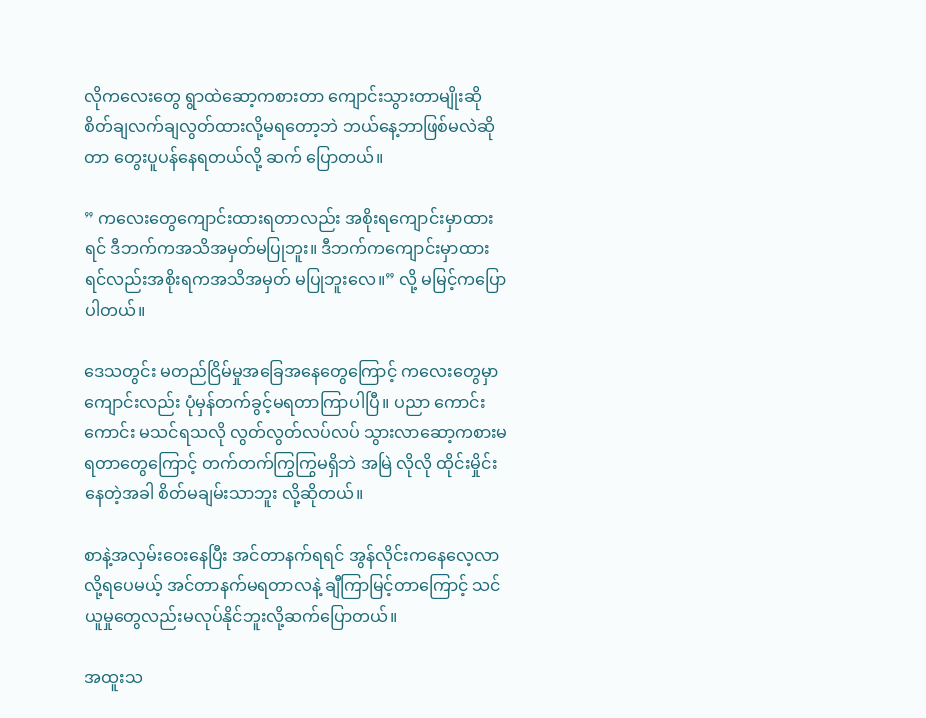လိုကလေးတွေ ရွာထဲဆော့ကစားတာ ကျောင်းသွားတာမျိုးဆို စိတ်ချလက်ချလွတ်ထားလို့မရတော့ဘဲ ဘယ်နေ့ဘာဖြစ်မလဲဆိုတာ တွေးပူပန်နေရတယ်လို့ ဆက် ပြောတယ်။

” ကလေးတွေကျောင်းထားရတာလည်း အစိုးရကျောင်းမှာထားရင် ဒီဘက်ကအသိအမှတ်မပြုဘူး။ ဒီဘက်ကကျောင်းမှာထား ရင်လည်းအစိုးရကအသိအမှတ် မပြုဘူးလေ။” လို့ မမြင့်ကပြောပါတယ်။

ဒေသတွင်း မတည်ငြိမ်မှုအခြေအနေတွေကြောင့် ကလေးတွေမှာ ကျောင်းလည်း ပုံမှန်တက်ခွင့်မရတာကြာပါပြီ။ ပညာ ကောင်းကောင်း မသင်ရသလို လွတ်လွတ်လပ်လပ် သွားလာဆော့ကစားမရတာတွေကြောင့် တက်တက်ကြွကြွမရှိဘဲ အမြဲ လိုလို ထိုင်းမှိုင်းနေတဲ့အခါ စိတ်မချမ်းသာဘူး လို့ဆိုတယ်။

စာနဲ့အလှမ်းဝေးနေပြီး အင်တာနက်ရရင် အွန်လိုင်းကနေလေ့လာလို့ရပေမယ့် အင်တာနက်မရတာလနဲ့ ချီကြာမြင့်တာကြောင့် သင်ယူမှုတွေလည်းမလုပ်နိုင်ဘူးလို့ဆက်ပြောတယ်။

အထူးသ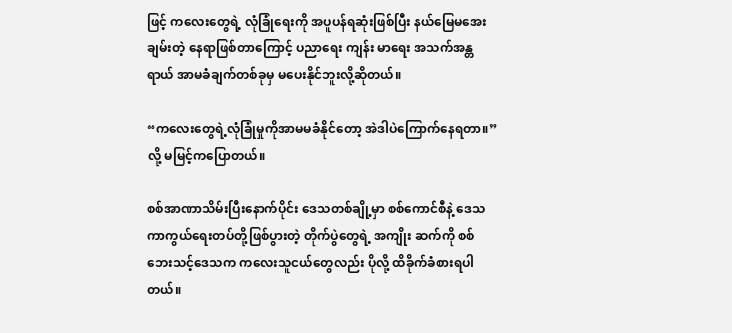ဖြင့် ကလေးတွေရဲ့ လုံခြုံရေးကို အပူပန်ရဆုံးဖြစ်ပြီး နယ်မြေမအေးချမ်းတဲ့ နေရာဖြစ်တာကြောင့် ပညာရေး ကျန်း မာရေး အသက်အန္တရာယ် အာမခံချက်တစ်ခုမှ မပေးနိုင်ဘူးလို့ဆိုတယ်။

“ကလေးတွေရဲ့လုံခြုံမှုကိုအာမမခံနိုင်တော့ အဲဒါပဲကြောက်နေရတာ။”လို့ မမြင့်ကပြောတယ်။

စစ်အာဏာသိမ်းပြီးနောက်ပိုင်း ဒေသတစ်ချို့မှာ စစ်ကောင်စီနဲ့ ဒေသကာကွယ်ရေးတပ်တို့ဖြစ်ပွားတဲ့ တိုက်ပွဲတွေရဲ့ အကျိုး ဆက်ကို စစ်ဘေးသင့်ဒေသက ကလေးသူငယ်တွေလည်း ပိုလို့ ထိခိုက်ခံစားရပါတယ်။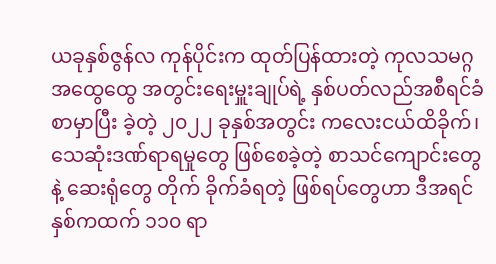ယခုနှစ်ဇွန်လ ကုန်ပိုင်းက ထုတ်ပြန်ထားတဲ့ ကုလသမဂ္ဂ အထွေထွေ အတွင်းရေးမှူးချုပ်ရဲ့ နှစ်ပတ်လည်အစီရင်ခံစာမှာပြီး ခဲ့တဲ့ ၂၀၂၂ ခုနှစ်အတွင်း ကလေးငယ်ထိခိုက်၊ သေဆုံးဒဏ်ရာရမှုတွေ ဖြစ်စေခဲ့တဲ့ စာသင်ကျောင်းတွေနဲ့ ဆေးရုံတွေ တိုက် ခိုက်ခံရတဲ့ ဖြစ်ရပ်တွေဟာ ဒီအရင်နှစ်ကထက် ၁၁၀ ရာ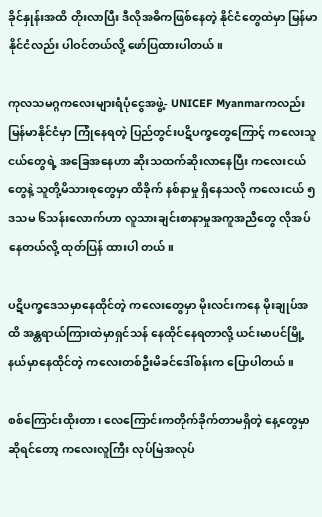ခိုင်နှုန်းအထိ တိုးလာပြီး ဒီလိုအဓိကဖြစ်နေတဲ့ နိုင်ငံတွေထဲမှာ မြန်မာနိုင်ငံလည်း ပါဝင်တယ်လို့ ဖော်ပြထားပါတယ်။

ကုလသမဂ္ဂကလေးများရံပုံငွေအဖွဲ့- UNICEF Myanmarကလည်း  မြန်မာနိုင်ငံမှာ ကြုံနေရတဲ့ ပြည်တွင်းပဋိပက္ခတွေကြောင့် ကလေးသူငယ်တွေရဲ့ အခြေအနေဟာ ဆိုးသထက်ဆိုးလာနေပြီး ကလေးငယ်တွေနဲ့ သူတို့မိသားစုတွေမှာ ထိခိုက် နစ်နာမှု ရှိနေသလို ကလေးငယ် ၅ ဒသမ ၆သန်းလောက်ဟာ လူသားချင်းစာနာမှုအကူအညီတွေ လိုအပ်နေတယ်လို့ ထုတ်ပြန် ထားပါ တယ်။

ပဋိပက္ခဒေသမှာနေထိုင်တဲ့ ကလေးတွေမှာ မိုးလင်းကနေ မိုးချုပ်အထိ အန္တရာယ်ကြားထဲမှာရှင်သန် နေထိုင်နေရတာလို့ ယင်းမာပင်မြို့နယ်မှာနေထိုင်တဲ့ ကလေးတစ်ဦးမိခင်ဒေါ်စန်းက ပြောပါတယ်။

စစ်ကြောင်းထိုးတာ၊ လေကြောင်းကတိုက်ခိုက်တာမရှိတဲ့ နေ့တွေမှာဆိုရင်တော့ ကလေးလူကြီး လုပ်မြဲအလုပ်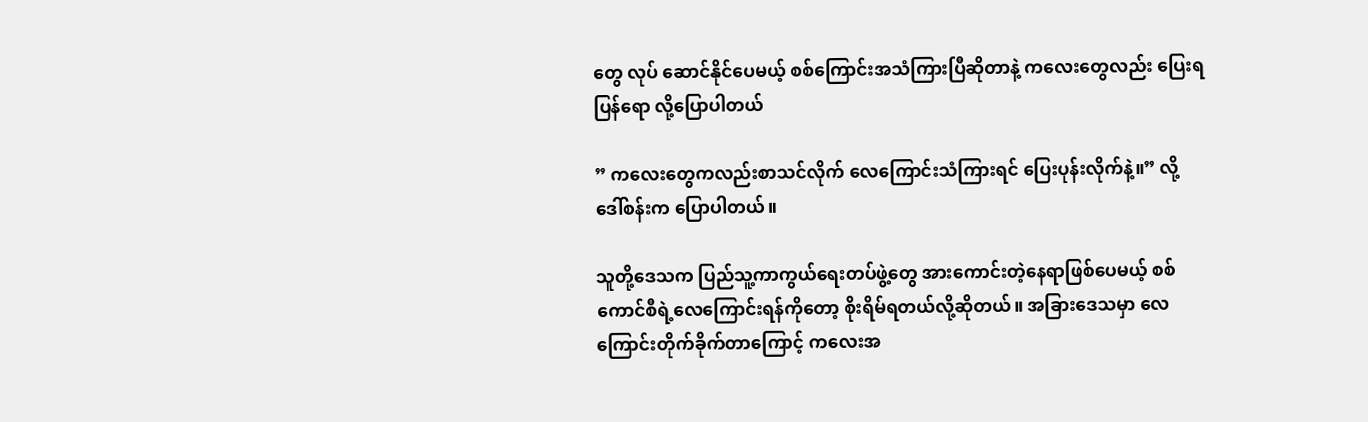တွေ လုပ် ဆောင်နိုင်ပေမယ့် စစ်ကြောင်းအသံကြားပြီဆိုတာနဲ့ ကလေးတွေလည်း ပြေးရပြန်ရော လို့ပြောပါတယ်

” ကလေးတွေကလည်းစာသင်လိုက် လေကြောင်းသံကြားရင် ပြေးပုန်းလိုက်နဲ့။” လို့ ဒေါ်စန်းက ပြောပါတယ်။

သူတို့ဒေသက ပြည်သူ့ကာကွယ်ရေးတပ်ဖွဲ့တွေ အားကောင်းတဲ့နေရာဖြစ်ပေမယ့် စစ်ကောင်စီရဲ့လေကြောင်းရန်ကိုတော့ စိုးရိမ်ရတယ်လို့ဆိုတယ်။ အခြားဒေသမှာ လေကြောင်းတိုက်ခိုက်တာကြောင့် ကလေးအ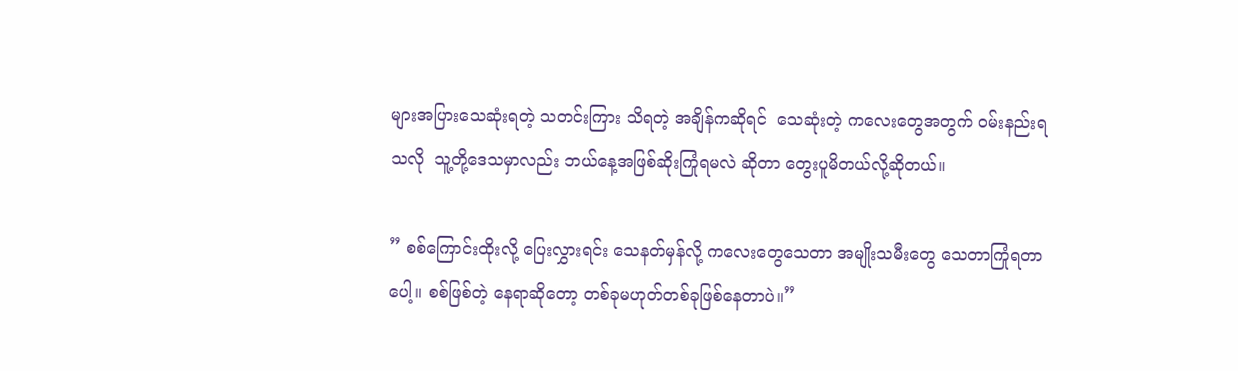များအပြားသေဆုံးရတဲ့ သတင်းကြား သိရတဲ့ အချိန်ကဆိုရင်  သေဆုံးတဲ့ ကလေးတွေအတွက် ဝမ်းနည်းရသလို  သူ့တို့ဒေသမှာလည်း ဘယ်နေ့အဖြစ်ဆိုးကြုံရမလဲ ဆိုတာ တွေးပူမိတယ်လို့ဆိုတယ်။

” စစ်ကြောင်းထိုးလို့ ပြေးလွှားရင်း သေနတ်မှန်လို့ က‌လေးတွေသေတာ အမျိုးသမီးတွေ သေတာကြုံရ‌တာပေါ့။ စစ်ဖြစ်တဲ့ နေရာဆိုတော့ တစ်ခုမဟုတ်တစ်ခုဖြစ်နေတာပဲ။”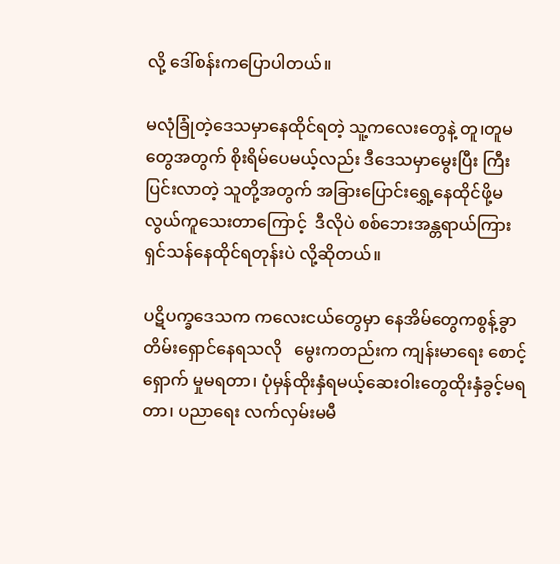လို့ ဒေါ်စန်းကပြောပါတယ်။

မလုံခြုံတဲ့ဒေသမှာနေထိုင်ရတဲ့ သူ့ကလေးတွေနဲ့ တူ၊တူမတွေအတွက် စိုးရိမ်ပေမယ့်လည်း ဒီဒေသမှာမွေးပြီး ကြီးပြင်းလာတဲ့ သူတို့အတွက် အခြားပြောင်းရွှေ့နေထိုင်ဖို့မလွယ်ကူသေးတာကြောင့်  ဒီလိုပဲ စစ်ဘေးအန္တရာယ်ကြား ရှင်သန်နေထိုင်ရတုန်းပဲ လို့ဆိုတယ်။

ပဋိပက္ခဒေသက ကလေးငယ်တွေမှာ နေအိမ်တွေကစွန့်ခွာတိမ်းရှောင်နေရသလို   မွေးကတည်းက ကျန်းမာရေး စောင့်ရှောက် မှုမရတာ၊ ပုံမှန်ထိုးနှံရမယ့်ဆေးဝါးတွေထိုးနှံခွင့်မရတာ၊ ပညာရေး လက်လှမ်းမမီ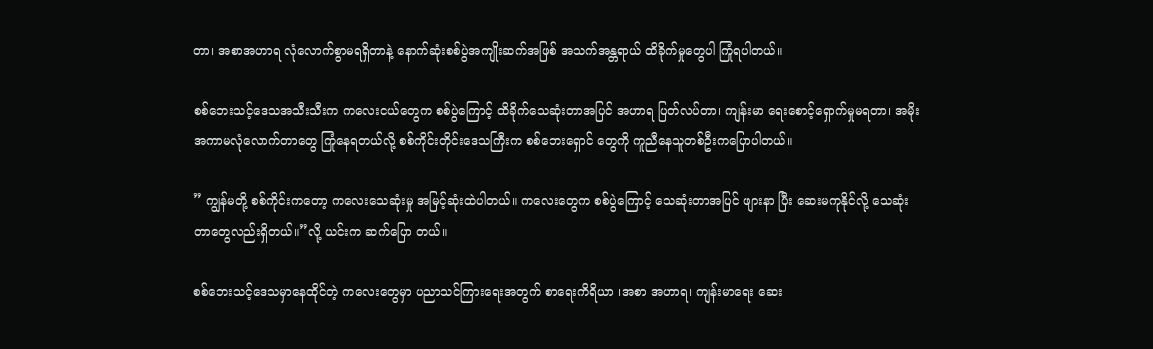တာ၊ အစာအဟာရ လုံလောက်စွာမရရှိတာနဲ့ နောက်ဆုံးစစ်ပွဲအကျိုးဆက်အဖြစ် အသက်အန္တရာယ် ထိခိုက်မှုတွေပါ ကြုံရပါတယ်။

စစ်ဘေးသင့်ဒေသအသီးသီးက ကလေးငယ်တွေက စစ်ပွဲကြောင့် ထိခိုက်သေဆုံးတာအပြင် အဟာရ ပြတ်လပ်တာ၊ ကျန်းမာ ရေးစောင့်ရှောက်မှုမရတာ၊ အမိုးအကာမလုံလောက်တာတွေ ကြုံနေရတယ်လို့ စစ်ကိုင်းတိုင်းဒေသကြီးက စစ်ဘေးရှောင် တွေကို ကူညီနေသူတစ်ဦးကပြောပါတယ်။

” ကျွန်မတို့ စစ်ကိုင်းကတော့ ကလေးသေဆုံးမှု အမြင့်ဆုံးထဲပါတယ်။ ကလေးတွေက စစ်ပွဲကြောင့် သေဆုံးတာအပြင် ဖျားနာ ပြီး ဆေးမကုနိုင်လို့ သေဆုံးတာတွေလည်းရှိတယ်။”လို့ ယင်းက ဆက်ပြော တယ်။

စစ်ဘေးသင့်ဒေသမှာနေထိုင်တဲ့ ကလေးတွေမှာ ပညာသင်ကြားရေးအတွက် စာရေးကိရိယာ ၊အစာ အဟာရ၊ ကျန်းမာရေး ဆေး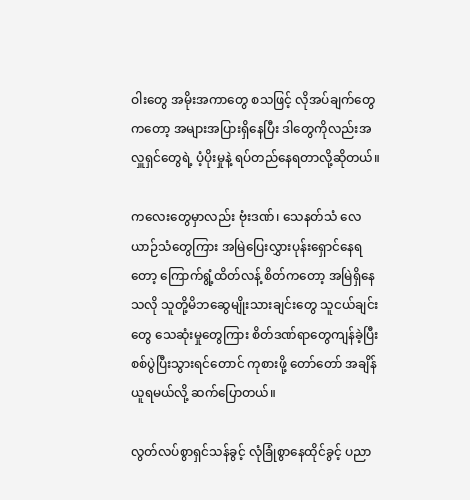ဝါးတွေ အမိုးအကာတွေ စသဖြင့် လိုအပ်ချက်တွေကတော့ အများအပြားရှိနေပြီး ဒါတွေကိုလည်းအလှူရှင်တွေရဲ့ ပံ့ပိုးမှုနဲ့ ရပ်တည်နေရတာလို့ဆိုတယ်။

ကလေးတွေမှာလည်း ဗုံးဒဏ်၊ သေနတ်သံ လေယာဉ်သံတွေကြား အမြဲပြေးလွှားပုန်းရှောင်နေရတော့ ကြောက်ရွံ့ထိတ်လန့် စိတ်ကတော့ အမြဲရှိနေသလို သူတို့မိဘဆွေမျိုးသားချင်းတွေ သူငယ်ချင်းတွေ သေဆုံးမှုတွေကြား စိတ်ဒဏ်ရာတွေကျန်ခဲ့ပြီး  စစ်ပွဲပြီးသွားရင်တောင် ကုစားဖို့ တော်တော် အချိန်ယူရမယ်လို့ ဆက်ပြောတယ်။

လွတ်လပ်စွာရှင်သန်ခွင့် လုံခြုံစွာနေထိုင်ခွင့် ပညာ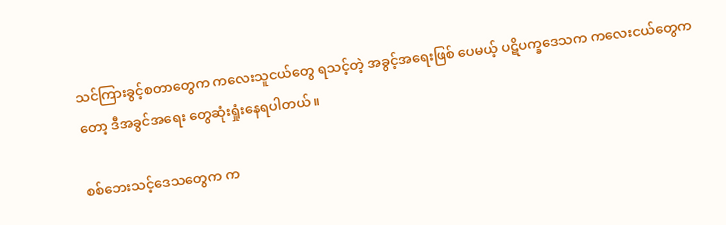သင်ကြားခွင့်စတာတွေက ကလေးသူငယ်တွေ ရသင့်တဲ့ အခွင့်အရေးဖြစ် ပေမယ့် ပဋိပက္ခဒေသက ကလေးငယ်တွေကတော့ ဒီအခွင်အရေး တွေဆုံးရှုံးနေရပါတယ်။

စစ်ဘေးသင့်ဒေသတွေက က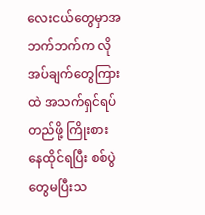လေးငယ်တွေမှာအဘက်ဘက်က လိုအပ်ချက်တွေကြားထဲ အသက်ရှင်ရပ်တည်ဖို့ ကြိုးစား နေထိုင်ရပြီး စစ်ပွဲတွေမပြီးသ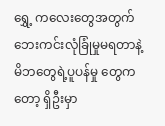ရွှေ့ ကလေးတွေအတွက် ဘေးကင်းလုံခြုံမှုမရတာနဲ့ မိဘတွေရဲ့ပူပန်မှု တွေကတော့ ရှိဦးမှာ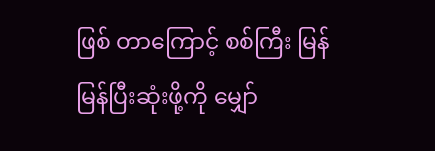ဖြစ် တာကြောင့် စစ်ကြီး မြန်မြန်ပြီးဆုံးဖို့ကို မျှော်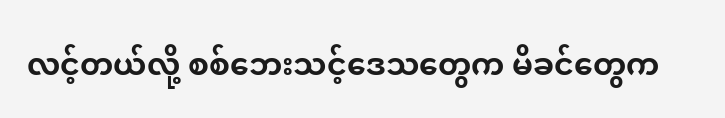လင့်တယ်လို့ စစ်ဘေးသင့်ဒေသတွေက မိခင်တွေက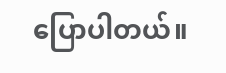ပြောပါတယ်။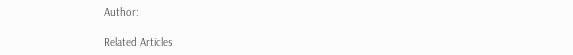Author:

Related Articles